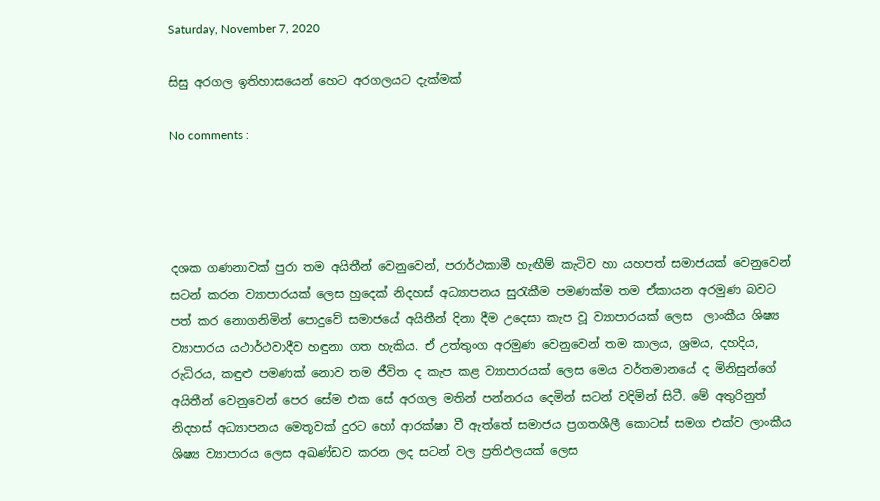Saturday, November 7, 2020

සිසු අරගල ඉතිහාසයෙන් හෙට අරගලයට දැක්මක්

No comments :




දශක ගණනාවක් පුරා තම අයිතීන් වෙනුවෙන්, පරාර්ථකාමී හැඟීම් කැටිව හා යහපත් සමාජයක් වෙනුවෙන් සටන් කරන ව්‍යාපාරයක් ලෙස හුදෙක් නිදහස් අධ්‍යාපනය සුරැකීම පමණක්ම තම ඒකායන අරමුණ බවට පත් කර නොගනිමින් පොදුවේ සමාජයේ අයිතීන් දිනා දීම උදෙසා කැප වූ ව්‍යාපාරයක් ලෙස  ලාංකීය ශිෂ්‍ය ව්‍යාපාරය යථාර්ථවාදීව හඳුනා ගත හැකිය. ඒ උත්තුංග අරමුණ වෙනුවෙන් තම කාලය, ශ්‍රමය, දහදිය, රුධිරය, කඳුළු පමණක් නොව තම ජීවිත ද කැප කළ ව්‍යාපාරයක් ලෙස මෙය වර්තමානයේ ද මිනිසුන්ගේ අයිතීන් වෙනුවෙන් පෙර සේම එක සේ අරගල මතින් පන්නරය දෙමින් සටන් වදිමින් සිටී. මේ අතුරිනුත් නිදහස් අධ්‍යාපනය මෙතූවක් දුරට හෝ ආරක්ෂා වී ඇත්තේ සමාජය ප්‍රගතශීලී කොටස් සමග එක්ව ලාංකීය ශිෂ්‍ය ව්‍යාපාරය ලෙස අඛණ්ඩව කරන ලද සටන් වල ප්‍රතිඵලයක් ලෙස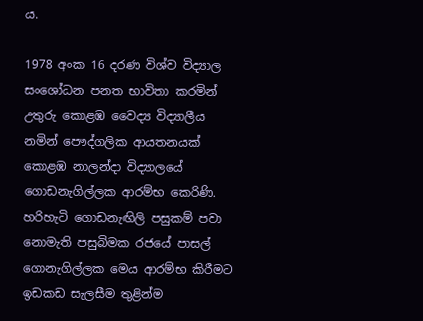ය.

1978 අංක 16 දරණ විශ්ව විද්‍යාල සංශෝධන පනත භාවිතා කරමින් උතුරු කොළඹ වෛද්‍ය විද්‍යාලීය නමින් පෞද්ගලික ආයතනයක් කොළඹ නාලන්දා විද්‍යාලයේ ගොඩනැගිල්ලක ආරම්භ කෙරිණි. හරිහැටි ගොඩනැඟිලි පසුකම් පවා නොමැති පසුබිමක රජයේ පාසල් ගොනැගිල්ලක මෙය ආරම්භ කිරීමට ඉඩකඩ සැලසීම තුළින්ම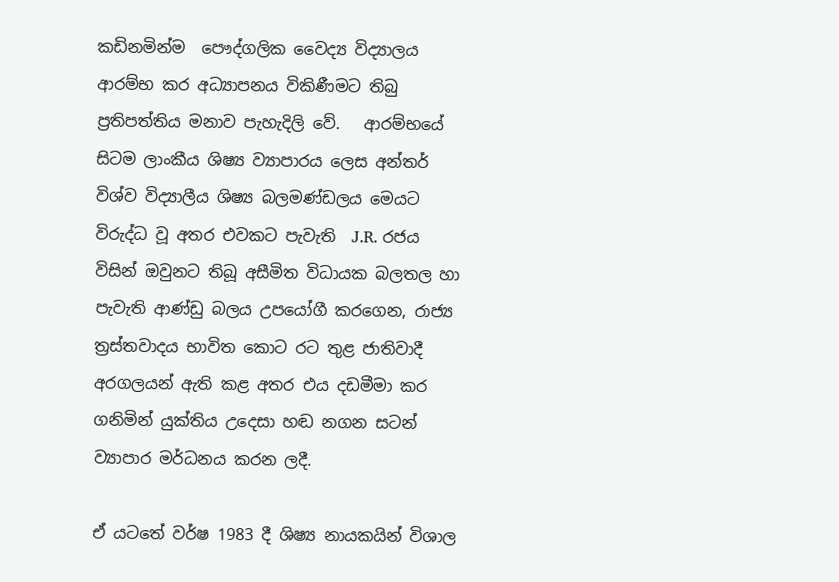කඩිනමින්ම  පෞද්ගලික වෛද්‍ය විද්‍යාලය ආරම්භ කර අධ්‍යාපනය විකිණීමට තිබු   ප්‍රතිපත්තිය මනාව පැහැදිලි වේ.   ආරම්භයේ සිටම ලාංකීය ශිෂ්‍ය ව්‍යාපාරය ලෙස අන්තර් විශ්ව විද්‍යාලීය ශිෂ්‍ය බලමණ්ඩලය මෙයට විරුද්ධ වූ අතර එවකට පැවැති  J.R. රජය විසින් ඔවුනට තිබූ අසීමිත විධායක බලතල හා පැවැති ආණ්ඩු බලය උපයෝගී කරගෙන, රාජ්‍ය ත්‍රස්තවාදය භාවිත කොට රට තුළ ජාතිවාදී අරගලයන් ඇති කළ අතර එය දඩමීමා කර ගනිමින් යුක්තිය උදෙසා හඬ නගන සටන් ව්‍යාපාර මර්ධනය කරන ලදී.

ඒ යටතේ වර්ෂ 1983 දී ශිෂ්‍ය නායකයින් විශාල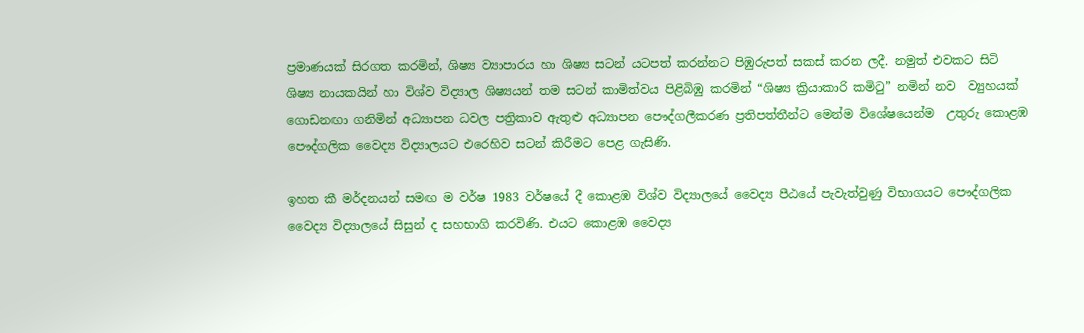ප්‍රමාණයක් සිරගත කරමින්, ශිෂ්‍ය ව්‍යාපාරය හා ශිෂ්‍ය සටන් යටපත් කරන්නට පිඹුරුපත් සකස් කරන ලදී. නමුත් එවකට සිටි ශිෂ්‍ය නායකයින් හා විශ්ව විද්‍යාල ශිෂ්‍යයන් තම සටන් කාමිත්වය පිළිබිඹු කරමින් “ශිෂ්‍ය ක්‍රියාකාරි කමිටු” නමින් නව  ව්‍යුහයක් ගොඩනඟා ගනිමින් අධ්‍යාපන ධවල පත්‍රිකාව ඇතුළු අධ්‍යාපන පෞද්ගලීකරණ ප්‍රතිපත්තීන්ට මෙන්ම විශේෂයෙන්ම  උතුරු කොළඹ පෞද්ගලික වෛද්‍ය විද්‍යාලයට එරෙහිව සටන් කිරීමට පෙළ ගැසිණි.

ඉහත කී මර්දනයන් සමඟ ම වර්ෂ 1983 වර්ෂයේ දී කොළඹ විශ්ව විද්‍යාලයේ වෛද්‍ය පීඨයේ පැවැත්වුණු විභාගයට පෞද්ගලික වෛද්‍ය විද්‍යාලයේ සිසුන් ද සහභාගි කරවිණි. එයට කොළඹ වෛද්‍ය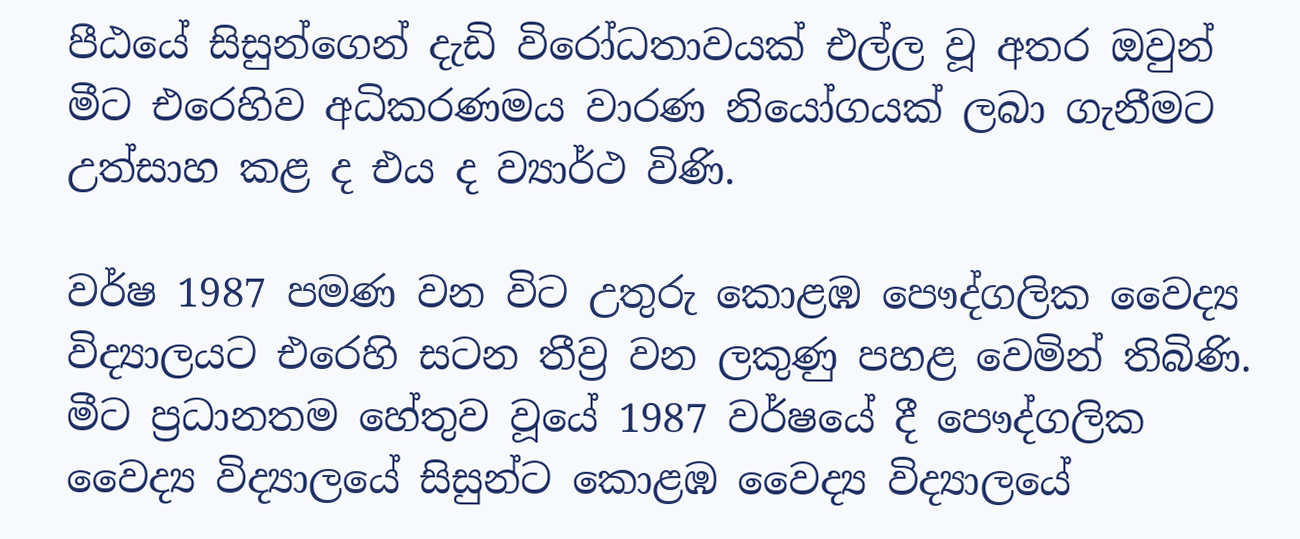පීඨයේ සිසුන්ගෙන් දැඩි විරෝධතාවයක් එල්ල වූ අතර ඔවුන් මීට එරෙහිව අධිකරණමය වාරණ නියෝගයක් ලබා ගැනීමට උත්සාහ කළ ද එය ද ව්‍යාර්ථ විණි.

වර්ෂ 1987 පමණ වන විට උතුරු කොළඹ පෞද්ගලික වෛද්‍ය විද්‍යාලයට එරෙහි සටන තීව්‍ර වන ලකුණු පහළ වෙමින් තිබිණි. මීට ප්‍රධානතම හේතුව වූයේ 1987 වර්ෂයේ දී පෞද්ගලික වෛද්‍ය විද්‍යාලයේ සිසුන්ට කොළඹ වෛද්‍ය විද්‍යාලයේ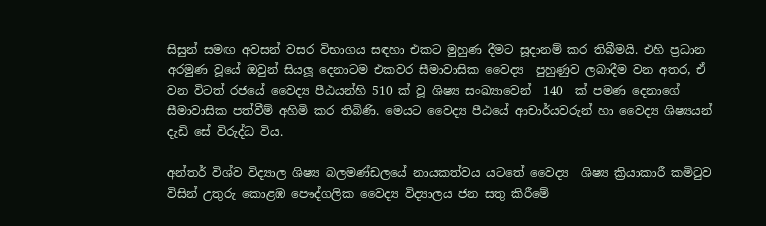සිසුන් සමඟ අවසන් වසර විභාගය සඳහා එකට මුහුණ දීමට සූදානම් කර තිබීමයි. එහි ප්‍රධාන අරමුණ වූයේ ඔවුන් සියලූ දෙනාටම එකවර සීමාවාසික වෛද්‍ය  පුහුණුව ලබාදීම වන අතර, ඒ වන විටත් රජයේ වෛද්‍ය පීඨයන්හි 510 ක් වූ ශිෂ්‍ය සංඛ්‍යාවෙන්  140  ක් පමණ දෙනාගේ සීමාවාසික පත්වීම් අහිමි කර තිබිණි. මෙයට වෛද්‍ය පීඨයේ ආචාර්යවරුන් හා වෛද්‍ය ශිෂ්‍යයන් දැඩි සේ විරුද්ධ විය.

අන්තර් විශ්ව විද්‍යාල ශිෂ්‍ය බලමණ්ඩලයේ නායකත්වය යටතේ වෛද්‍ය  ශිෂ්‍ය ක්‍රියාකාරී කමිටුව විසින් උතුරු කොළඹ පෞද්ගලික වෛද්‍ය විද්‍යාලය ජන සතු කිරීමේ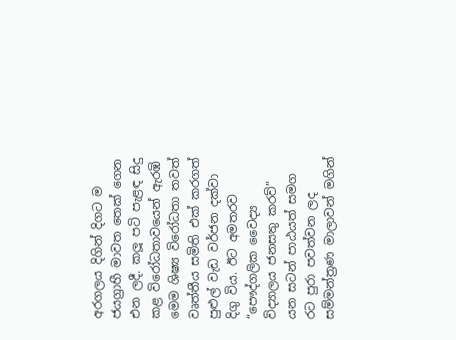අරගලය දිගින් දිගට ම ජයග්‍රාහී මාවත තෙක් ගෙන එන ලදී. කලූ පටි පැළඳ සිදු කළ විරෝධතාවයෙන් ඇරඹි මෙම ශිෂ්‍ය විරෝධතා තවත් වෘත්තීය සමිති එක් කරගත් පුළුල් වැඩ වර්ජන දක්වා දිගු විය. ඊට අමතරව  “පෞද්ගලික වෛද්‍ය විද්‍යාලය ජනසතු කරව්” යන සටන් පාඨයත් සමග රට පුරා පවත්වන ලද සම්මන්ත්‍රණ මාලාවන් මගින්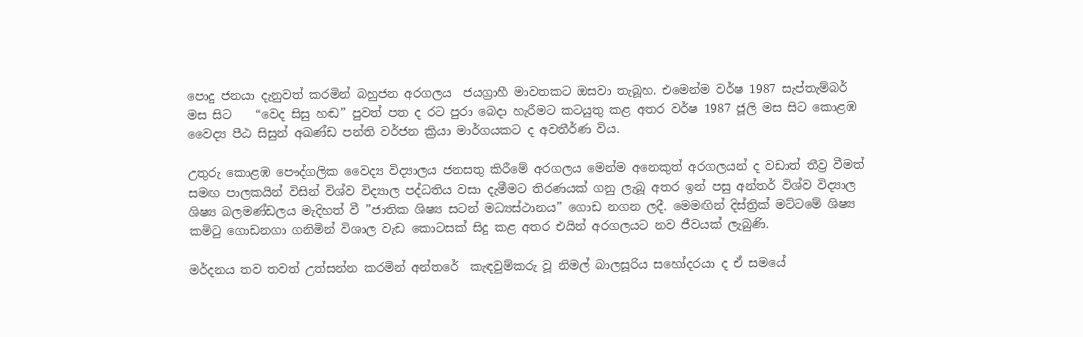පොදු ජනයා දැනුවත් කරමින් බහුජන අරගලය  ජයග්‍රාහී මාවතකට ඔසවා තැබූහ. එමෙන්ම වර්ෂ 1987 සැප්තැම්බර් මස සිට    “වෙද සිසු හඬ” පුවත් පත ද රට පුරා බෙදා හැරීමට කටයුතු කළ අතර වර්ෂ 1987 ජූලි මස සිට කොළඹ වෛද්‍ය පීඨ සිසුන් අඛණ්ඩ පන්ති වර්ජන ක්‍රියා මාර්ගයකට ද අවතීර්ණ විය.

උතුරු කොළඹ පෞද්ගලික වෛද්‍ය විද්‍යාලය ජනසතු කිරීමේ අරගලය මෙන්ම අනෙකුත් අරගලයන් ද වඩාත් තීව්‍ර වීමත් සමඟ පාලකයින් විසින් විශ්ව විද්‍යාල පද්ධතිය වසා දැමීමට තිරණයක් ගනු ලැබූ අතර ඉන් පසු අන්තර් විශ්ව විද්‍යාල ශිෂ්‍ය බලමණ්ඩලය මැදිහත් වී ”ජාතික ශිෂ්‍ය සටන් මධ්‍යස්ථානය” ගොඩ නගන ලදී. මෙමඟින් දිස්ත්‍රික් මට්ටමේ ශිෂ්‍ය කමිටු ගොඩනගා ගනිමින් විශාල වැඩ කොටසක් සිදු කළ අතර එයින් අරගලයට නව ජීවයක් ලැබුණි.

මර්දනය තව තවත් උත්සන්න කරමින් අන්තරේ  කැඳවුම්කරු වූ නිමල් බාලසූරිය සහෝදරයා ද ඒ සමයේ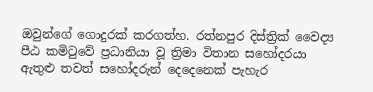ඔවුන්ගේ ගොදුරක් කරගත්හ. රත්නපුර දිස්ත්‍රික් වෛද්‍ය පීඨ කමිටුවේ ප්‍රධානියා වූ ත්‍රිමා විතාන සහෝදරයා ඇතුළු තවත් සහෝදරුන් දෙදෙනෙක් පැහැර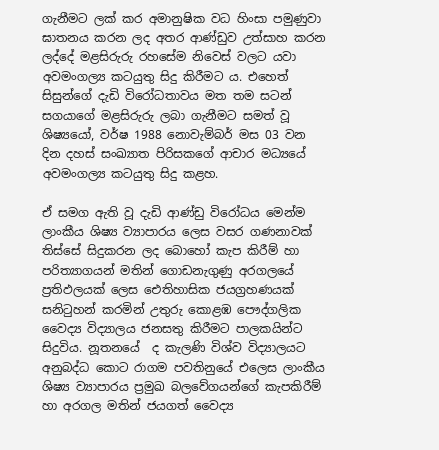ගැනීමට ලක් කර අමානුෂික වධ හිංසා පමුණුවා ඝාතනය කරන ලද අතර ආණ්ඩුව උත්සාහ කරන ලද්දේ මළසිරුරු රහසේම නිවෙස් වලට යවා අවමංගල්‍ය කටයුතු සිදු කිරීමට ය. එහෙත් සිසුන්ගේ දැඩි විරෝධතාවය මත තම සටන් සගයාගේ මළසිරුරු ලබා ගැනීමට සමත් වූ ශිෂ්‍යයෝ, වර්ෂ 1988 නොවැම්බර් මස 03 වන දින දහස් සංඛ්‍යාත පිරිසකගේ ආචාර මධ්‍යයේ අවමංගල්‍ය කටයුතු සිදු කළහ.

ඒ සමග ඇති වූ දැඩි ආණ්ඩු විරෝධය මෙන්ම ලාංකීය ශිෂ්‍ය ව්‍යාපාරය ලෙස වසර ගණනාවක් තිස්සේ සිදුකරන ලද බොහෝ කැප කිරීම් හා පරිත්‍යාගයන් මතින් ගොඩනැගුණු අරගලයේ ප්‍රතිඵලයක් ලෙස ඓතිහාසික ජයග්‍රහණයක් සනිටුහන් කරමින් උතුරු කොළඹ පෞද්ගලික වෛද්‍ය විද්‍යාලය ජනසතු කිරීමට පාලකයින්ට සිදුවිය. නූතනයේ  ද කැලණි විශ්ව විද්‍යාලයට අනුබද්ධ කොට රාගම පවතිනුයේ එලෙස ලාංකීය ශිෂ්‍ය ව්‍යාපාරය ප්‍රමුඛ බලවේගයන්ගේ කැපකිරීම් හා අරගල මතින් ජයගත් වෛද්‍ය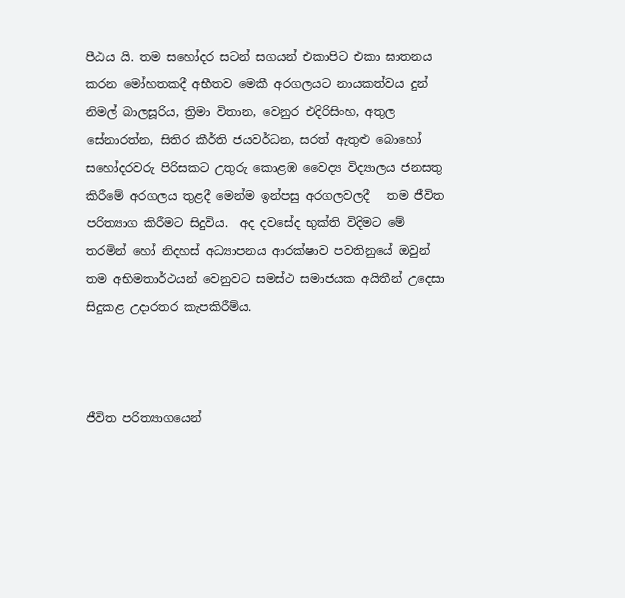පීඨය යි. තම සහෝදර සටන් සගයන් එකාපිට එකා ඝාතනය කරන මෝහතකදී අභීතව මෙකී අරගලයට නායකත්වය දුන් නිමල් බාලසූරිය, ත්‍රිමා විතාන, වෙනුර එදිරිසිංහ, අතුල සේනාරත්න, සිතිර කීර්ති ජයවර්ධන, සරත් ඇතුළු බොහෝ සහෝදරවරු පිරිසකට උතුරු කොළඹ වෛද්‍ය විද්‍යාලය ජනසතු කිරීමේ අරගලය තුළදී මෙන්ම ඉන්පසු අරගලවලදී   තම ජීවිත පරිත්‍යාග කිරීමට සිදුවිය.  අද දවසේද භුක්ති විදිමට මේ තරමින් හෝ නිදහස් අධ්‍යාපනය ආරක්ෂාව පවතිනුයේ ඔවුන් තම අභිමතාර්ථයන් වෙනුවට සමස්ථ සමාජයක අයිතීන් උදෙසා සිදුකළ උදාරතර කැපකිරීම්ය.



ජීවිත පරිත්‍යාගයෙන්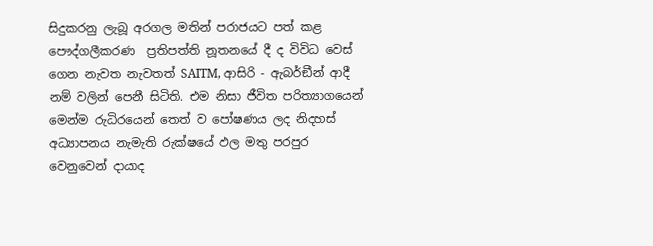සිදුකරනු ලැබූ අරගල මතින් පරාජයට පත් කළ පෞද්ගලීකරණ  ප්‍රතිපත්ති නූතනයේ දී ද විවිධ වෙස් ගෙන නැවත නැවතත් SAITM, ආසිරි - ඇබර්ඞීන් ආදී නම් වලින් පෙනී සිටිති. එම නිසා ජීවිත පරිත්‍යාගයෙන් මෙන්ම රුධිරයෙන් තෙත් ව පෝෂණය ලද නිදහස් අධ්‍යාපනය නැමැති රුක්ෂයේ ඵල මතු පරපුර වෙනුවෙන් දායාද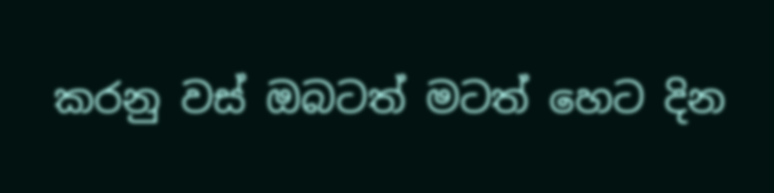කරනු වස් ඔබටත් මටත් හෙට දින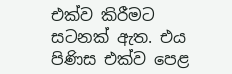එක්ව කිරීමට සටනක් ඇත. එය පිණිස එක්ව පෙළ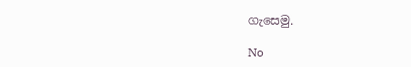ගැසෙමු.

No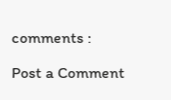comments :

Post a Comment